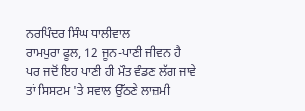ਨਰਪਿੰਦਰ ਸਿੰਘ ਧਾਲੀਵਾਲ
ਰਾਮਪੁਰਾ ਫੂਲ, 12 ਜੂਨ-ਪਾਣੀ ਜੀਵਨ ਹੈ ਪਰ ਜਦੋਂ ਇਹ ਪਾਣੀ ਹੀ ਮੌਤ ਵੰਡਣ ਲੱਗ ਜਾਵੇ ਤਾਂ ਸਿਸਟਮ 'ਤੇ ਸਵਾਲ ਉੱਠਣੇ ਲਾਜ਼ਮੀ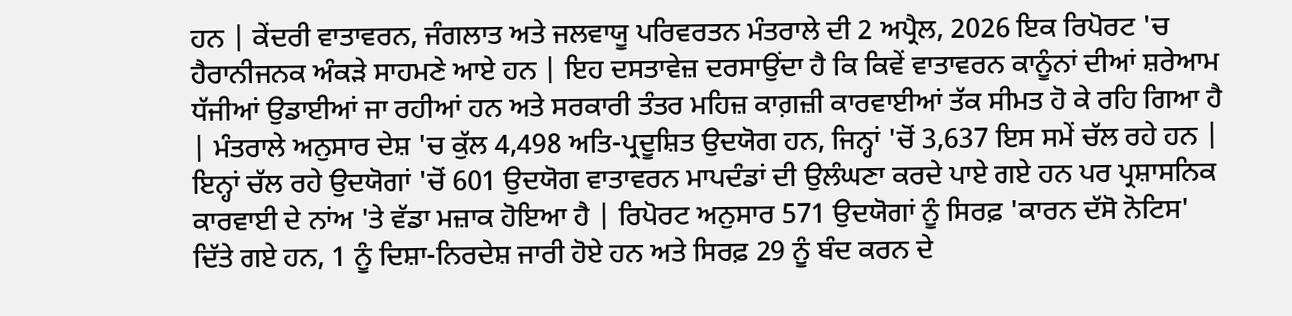ਹਨ | ਕੇਂਦਰੀ ਵਾਤਾਵਰਨ, ਜੰਗਲਾਤ ਅਤੇ ਜਲਵਾਯੂ ਪਰਿਵਰਤਨ ਮੰਤਰਾਲੇ ਦੀ 2 ਅਪ੍ਰੈਲ, 2026 ਇਕ ਰਿਪੋਰਟ 'ਚ ਹੈਰਾਨੀਜਨਕ ਅੰਕੜੇ ਸਾਹਮਣੇ ਆਏ ਹਨ | ਇਹ ਦਸਤਾਵੇਜ਼ ਦਰਸਾਉਂਦਾ ਹੈ ਕਿ ਕਿਵੇਂ ਵਾਤਾਵਰਨ ਕਾਨੂੰਨਾਂ ਦੀਆਂ ਸ਼ਰੇਆਮ ਧੱਜੀਆਂ ਉਡਾਈਆਂ ਜਾ ਰਹੀਆਂ ਹਨ ਅਤੇ ਸਰਕਾਰੀ ਤੰਤਰ ਮਹਿਜ਼ ਕਾਗ਼ਜ਼ੀ ਕਾਰਵਾਈਆਂ ਤੱਕ ਸੀਮਤ ਹੋ ਕੇ ਰਹਿ ਗਿਆ ਹੈ | ਮੰਤਰਾਲੇ ਅਨੁਸਾਰ ਦੇਸ਼ 'ਚ ਕੁੱਲ 4,498 ਅਤਿ-ਪ੍ਰਦੂਸ਼ਿਤ ਉਦਯੋਗ ਹਨ, ਜਿਨ੍ਹਾਂ 'ਚੋਂ 3,637 ਇਸ ਸਮੇਂ ਚੱਲ ਰਹੇ ਹਨ | ਇਨ੍ਹਾਂ ਚੱਲ ਰਹੇ ਉਦਯੋਗਾਂ 'ਚੋਂ 601 ਉਦਯੋਗ ਵਾਤਾਵਰਨ ਮਾਪਦੰਡਾਂ ਦੀ ਉਲੰਘਣਾ ਕਰਦੇ ਪਾਏ ਗਏ ਹਨ ਪਰ ਪ੍ਰਸ਼ਾਸਨਿਕ ਕਾਰਵਾਈ ਦੇ ਨਾਂਅ 'ਤੇ ਵੱਡਾ ਮਜ਼ਾਕ ਹੋਇਆ ਹੈ | ਰਿਪੋਰਟ ਅਨੁਸਾਰ 571 ਉਦਯੋਗਾਂ ਨੂੰ ਸਿਰਫ਼ 'ਕਾਰਨ ਦੱਸੋ ਨੋਟਿਸ' ਦਿੱਤੇ ਗਏ ਹਨ, 1 ਨੂੰ ਦਿਸ਼ਾ-ਨਿਰਦੇਸ਼ ਜਾਰੀ ਹੋਏ ਹਨ ਅਤੇ ਸਿਰਫ਼ 29 ਨੂੰ ਬੰਦ ਕਰਨ ਦੇ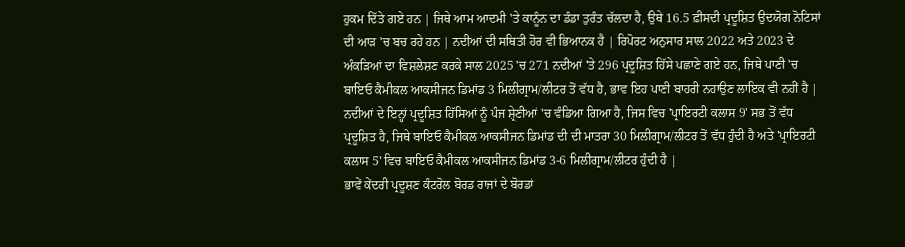ਹੁਕਮ ਦਿੱਤੇ ਗਏ ਹਨ | ਜਿਥੇ ਆਮ ਆਦਮੀ 'ਤੇ ਕਾਨੂੰਨ ਦਾ ਡੰਡਾ ਤੁਰੰਤ ਚੱਲਦਾ ਹੈ, ਉਥੇ 16.5 ਫ਼ੀਸਦੀ ਪ੍ਰਦੂਸ਼ਿਤ ਉਦਯੋਗ ਨੋਟਿਸਾਂ ਦੀ ਆੜ 'ਚ ਬਚ ਰਹੇ ਹਨ | ਨਦੀਆਂ ਦੀ ਸਥਿਤੀ ਹੋਰ ਵੀ ਭਿਆਨਕ ਹੈ | ਰਿਪੋਰਟ ਅਨੁਸਾਰ ਸਾਲ 2022 ਅਤੇ 2023 ਦੇ ਅੰਕੜਿਆਂ ਦਾ ਵਿਸ਼ਲੇਸ਼ਣ ਕਰਕੇ ਸਾਲ 2025 'ਚ 271 ਨਦੀਆਂ 'ਤੇ 296 ਪ੍ਰਦੂਸ਼ਿਤ ਹਿੱਸੇ ਪਛਾਣੇ ਗਏ ਹਨ, ਜਿਥੇ ਪਾਣੀ 'ਚ ਬਾਇਓ ਕੈਮੀਕਲ ਆਕਸੀਜਨ ਡਿਮਾਂਡ 3 ਮਿਲੀਗ੍ਰਾਮ/ਲੀਟਰ ਤੋਂ ਵੱਧ ਹੈ, ਭਾਵ ਇਹ ਪਾਣੀ ਬਾਹਰੀ ਨਹਾਉਣ ਲਾਇਕ ਵੀ ਨਹੀਂ ਹੈ | ਨਦੀਆਂ ਦੇ ਇਨ੍ਹਾਂ ਪ੍ਰਦੂਸ਼ਿਤ ਹਿੱਸਿਆਂ ਨੂੰ ਪੰਜ ਸ਼੍ਰੇਣੀਆਂ 'ਚ ਵੰਡਿਆ ਗਿਆ ਹੈ, ਜਿਸ ਵਿਚ 'ਪ੍ਰਾਇਰਟੀ ਕਲਾਸ 9' ਸਭ ਤੋਂ ਵੱਧ ਪ੍ਰਦੂਸ਼ਿਤ ਹੈ, ਜਿਥੇ ਬਾਇਓ ਕੈਮੀਕਲ ਆਕਸੀਜਨ ਡਿਮਾਂਡ ਦੀ ਦੀ ਮਾਤਰਾ 30 ਮਿਲੀਗ੍ਰਾਮ/ਲੀਟਰ ਤੋਂ ਵੱਧ ਹੁੰਦੀ ਹੈ ਅਤੇ 'ਪ੍ਰਾਇਰਟੀ ਕਲਾਸ 5' ਵਿਚ ਬਾਇਓ ਕੈਮੀਕਲ ਆਕਸੀਜਨ ਡਿਮਾਂਡ 3-6 ਮਿਲੀਗ੍ਰਾਮ/ਲੀਟਰ ਹੁੰਦੀ ਹੈ |
ਭਾਵੇਂ ਕੇਂਦਰੀ ਪ੍ਰਦੂਸ਼ਣ ਕੰਟਰੋਲ ਬੋਰਡ ਰਾਜਾਂ ਦੇ ਬੋਰਡਾਂ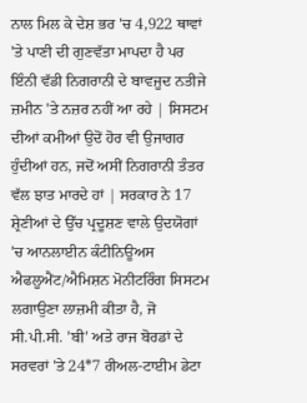ਨਾਲ ਮਿਲ ਕੇ ਦੇਸ਼ ਭਰ 'ਚ 4,922 ਥਾਵਾਂ 'ਤੇ ਪਾਣੀ ਦੀ ਗੁਣਵੱਤਾ ਮਾਪਦਾ ਹੈ ਪਰ ਇੰਨੀ ਵੱਡੀ ਨਿਗਰਾਨੀ ਦੇ ਬਾਵਜੂਦ ਨਤੀਜੇ ਜ਼ਮੀਨ 'ਤੇ ਨਜ਼ਰ ਨਹੀਂ ਆ ਰਹੇ | ਸਿਸਟਮ ਦੀਆਂ ਕਮੀਆਂ ਉਦੋਂ ਹੋਰ ਵੀ ਉਜਾਗਰ ਹੁੰਦੀਆਂ ਹਨ, ਜਦੋਂ ਅਸੀਂ ਨਿਗਰਾਨੀ ਤੰਤਰ ਵੱਲ ਝਾਤ ਮਾਰਦੇ ਹਾਂ | ਸਰਕਾਰ ਨੇ 17 ਸ਼੍ਰੇਣੀਆਂ ਦੇ ਉੱਚ ਪ੍ਰਦੂਸ਼ਣ ਵਾਲੇ ਉਦਯੋਗਾਂ 'ਚ ਆਨਲਾਈਨ ਕੰਟੀਨਿਊਅਸ ਐਫਲੂਐਂਟ/ਐਮਿਸ਼ਨ ਮੋਨੀਟਰਿੰਗ ਸਿਸਟਮ ਲਗਾਉਣਾ ਲਾਜ਼ਮੀ ਕੀਤਾ ਹੈ, ਜੋ ਸੀ.ਪੀ.ਸੀ. 'ਬੀ' ਅਤੇ ਰਾਜ ਬੋਰਡਾਂ ਦੇ ਸਰਵਰਾਂ 'ਤੇ 24*7 ਰੀਅਲ-ਟਾਈਮ ਡੇਟਾ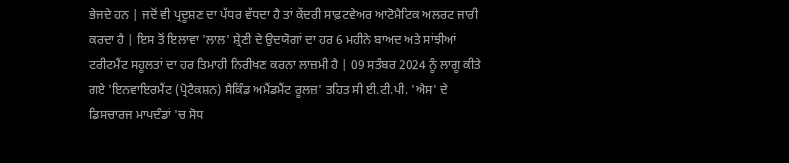ਭੇਜਦੇ ਹਨ | ਜਦੋਂ ਵੀ ਪ੍ਰਦੂਸ਼ਣ ਦਾ ਪੱਧਰ ਵੱਧਦਾ ਹੈ ਤਾਂ ਕੇਂਦਰੀ ਸਾਫ਼ਟਵੇਅਰ ਆਟੋਮੈਟਿਕ ਅਲਰਟ ਜਾਰੀ ਕਰਦਾ ਹੈ | ਇਸ ਤੋਂ ਇਲਾਵਾ 'ਲਾਲ' ਸ਼੍ਰੇਣੀ ਦੇ ਉਦਯੋਗਾਂ ਦਾ ਹਰ 6 ਮਹੀਨੇ ਬਾਅਦ ਅਤੇ ਸਾਂਝੀਆਂ ਟਰੀਟਮੈਂਟ ਸਹੂਲਤਾਂ ਦਾ ਹਰ ਤਿਮਾਹੀ ਨਿਰੀਖਣ ਕਰਨਾ ਲਾਜ਼ਮੀ ਹੈ | 09 ਸਤੰਬਰ 2024 ਨੂੰ ਲਾਗੂ ਕੀਤੇ ਗਏ 'ਇਨਵਾਇਰਮੈਂਟ (ਪ੍ਰੋਟੈਕਸ਼ਨ) ਸੈਕਿੰਡ ਅਮੈਂਡਮੈਂਟ ਰੂਲਜ਼' ਤਹਿਤ ਸੀ ਈ.ਟੀ.ਪੀ. 'ਐਸ' ਦੇ ਡਿਸਚਾਰਜ ਮਾਪਦੰਡਾਂ 'ਚ ਸੋਧ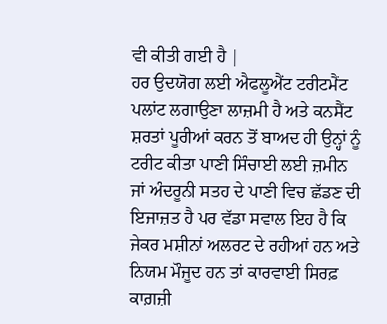ਵੀ ਕੀਤੀ ਗਈ ਹੈ |
ਹਰ ਉਦਯੋਗ ਲਈ ਐਫਲੂਐਂਟ ਟਰੀਟਮੈਂਟ ਪਲਾਂਟ ਲਗਾਉਣਾ ਲਾਜ਼ਮੀ ਹੈ ਅਤੇ ਕਨਸੈਂਟ ਸ਼ਰਤਾਂ ਪੂਰੀਆਂ ਕਰਨ ਤੋਂ ਬਾਅਦ ਹੀ ਉਨ੍ਹਾਂ ਨੂੰ ਟਰੀਟ ਕੀਤਾ ਪਾਣੀ ਸਿੰਚਾਈ ਲਈ ਜ਼ਮੀਨ ਜਾਂ ਅੰਦਰੂਨੀ ਸਤਹ ਦੇ ਪਾਣੀ ਵਿਚ ਛੱਡਣ ਦੀ ਇਜਾਜ਼ਤ ਹੈ ਪਰ ਵੱਡਾ ਸਵਾਲ ਇਹ ਹੈ ਕਿ ਜੇਕਰ ਮਸ਼ੀਨਾਂ ਅਲਰਟ ਦੇ ਰਹੀਆਂ ਹਨ ਅਤੇ ਨਿਯਮ ਮੌਜੂਦ ਹਨ ਤਾਂ ਕਾਰਵਾਈ ਸਿਰਫ਼ ਕਾਗ਼ਜ਼ੀ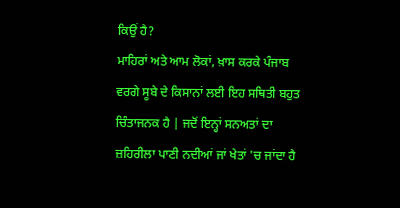ਕਿਉਂ ਹੈ?
ਮਾਹਿਰਾਂ ਅਤੇ ਆਮ ਲੋਕਾਂ, ਖ਼ਾਸ ਕਰਕੇ ਪੰਜਾਬ ਵਰਗੇ ਸੂਬੇ ਦੇ ਕਿਸਾਨਾਂ ਲਈ ਇਹ ਸਥਿਤੀ ਬਹੁਤ ਚਿੰਤਾਜਨਕ ਹੈ | ਜਦੋਂ ਇਨ੍ਹਾਂ ਸਨਅਤਾਂ ਦਾ ਜ਼ਹਿਰੀਲਾ ਪਾਣੀ ਨਦੀਆਂ ਜਾਂ ਖੇਤਾਂ 'ਚ ਜਾਂਦਾ ਹੈ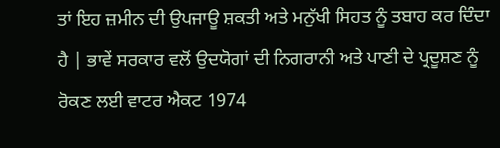ਤਾਂ ਇਹ ਜ਼ਮੀਨ ਦੀ ਉਪਜਾਊ ਸ਼ਕਤੀ ਅਤੇ ਮਨੁੱਖੀ ਸਿਹਤ ਨੂੰ ਤਬਾਹ ਕਰ ਦਿੰਦਾ ਹੈ | ਭਾਵੇਂ ਸਰਕਾਰ ਵਲੋਂ ਉਦਯੋਗਾਂ ਦੀ ਨਿਗਰਾਨੀ ਅਤੇ ਪਾਣੀ ਦੇ ਪ੍ਰਦੂਸ਼ਣ ਨੂੰ ਰੋਕਣ ਲਈ ਵਾਟਰ ਐਕਟ 1974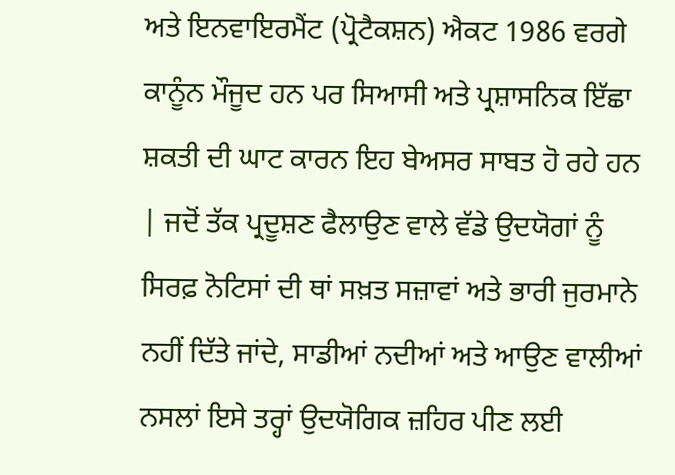ਅਤੇ ਇਨਵਾਇਰਮੈਂਟ (ਪ੍ਰੋਟੈਕਸ਼ਨ) ਐਕਟ 1986 ਵਰਗੇ ਕਾਨੂੰਨ ਮੌਜੂਦ ਹਨ ਪਰ ਸਿਆਸੀ ਅਤੇ ਪ੍ਰਸ਼ਾਸਨਿਕ ਇੱਛਾ ਸ਼ਕਤੀ ਦੀ ਘਾਟ ਕਾਰਨ ਇਹ ਬੇਅਸਰ ਸਾਬਤ ਹੋ ਰਹੇ ਹਨ | ਜਦੋਂ ਤੱਕ ਪ੍ਰਦੂਸ਼ਣ ਫੈਲਾਉਣ ਵਾਲੇ ਵੱਡੇ ਉਦਯੋਗਾਂ ਨੂੰ ਸਿਰਫ਼ ਨੋਟਿਸਾਂ ਦੀ ਥਾਂ ਸਖ਼ਤ ਸਜ਼ਾਵਾਂ ਅਤੇ ਭਾਰੀ ਜੁਰਮਾਨੇ ਨਹੀਂ ਦਿੱਤੇ ਜਾਂਦੇ, ਸਾਡੀਆਂ ਨਦੀਆਂ ਅਤੇ ਆਉਣ ਵਾਲੀਆਂ ਨਸਲਾਂ ਇਸੇ ਤਰ੍ਹਾਂ ਉਦਯੋਗਿਕ ਜ਼ਹਿਰ ਪੀਣ ਲਈ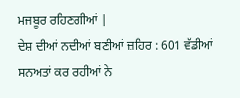ਮਜਬੂਰ ਰਹਿਣਗੀਆਂ |
ਦੇਸ਼ ਦੀਆਂ ਨਦੀਆਂ ਬਣੀਆਂ ਜ਼ਹਿਰ : 601 ਵੱਡੀਆਂ ਸਨਅਤਾਂ ਕਰ ਰਹੀਆਂ ਨੇ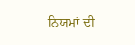ਨਿਯਮਾਂ ਦੀ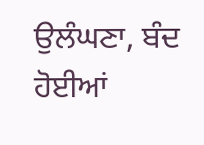ਉਲੰਘਣਾ, ਬੰਦ ਹੋਈਆਂ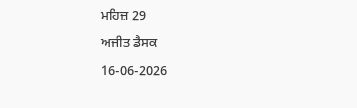ਮਹਿਜ਼ 29
ਅਜੀਤ ਡੈਸਕ
16-06-2026